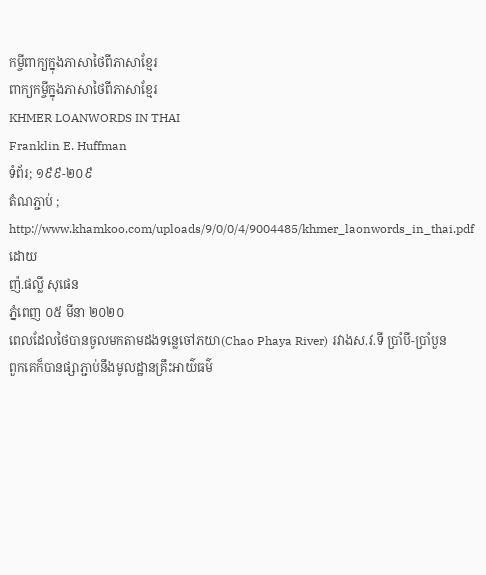កម្ចីពាក្យក្នុងភាសាថៃពីភាសាខ្មែរ
ពាក្យកម្ចីក្នុងភាសាថៃពីភាសាខ្មែរ
KHMER LOANWORDS IN THAI
Franklin E. Huffman
ទំព័រ; ១៩៩-២០៩
តំណភ្ជាប់ ; http://www.khamkoo.com/uploads/9/0/0/4/9004485/khmer_laonwords_in_thai.pdf
ដោយ
ញ៉.ផល្លី សុផេន
ភ្នំពេញ ០៥ មីនា ២០២០
ពេលដែលថៃបានចូលមកតាមដងទន្លេចៅភយា(Chao Phaya River) រវាងស.វ.ទី ប្រាំបី-ប្រាំបួន
ពួកគេក៏បានផ្សាភ្ជាប់នឹងមូលដ្ឋានគ្រឹះអាយ៌ធម៌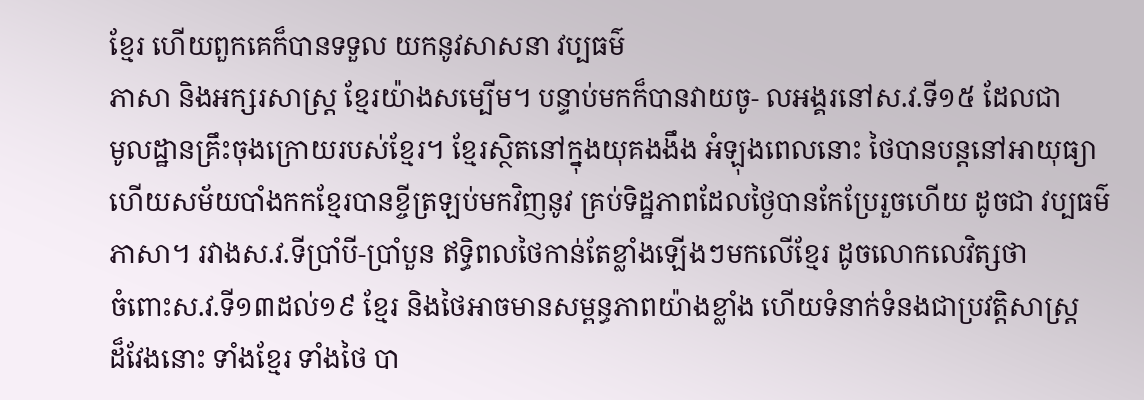ខ្មែរ ហើយពួកគេក៏បានទទួល យកនូវសាសនា វប្បធម៌
ភាសា និងអក្សរសាស្ត្រ ខ្មែរយ៉ាងសម្បើម។ បន្ទាប់មកក៏បានវាយចូ- លអង្គរនៅស.វ.ទី១៥ ដែលជា
មូលដ្ឋានគ្រឹះចុងក្រោយរបស់ខ្មែរ។ ខ្មែរស្ថិតនៅក្នុងយុគងងឹង អំឡុងពេលនោះ ថៃបានបន្តនៅអាយុធ្យា
ហើយសម័យបាំងកកខ្មែរបានខ្ចីត្រឡប់មកវិញនូវ គ្រប់ទិដ្ឋភាពដែលថ្ងៃបានកែប្រែរួចហើយ ដូចជា វប្បធម៌
ភាសា។ រវាងស.វ.ទីប្រាំបី-ប្រាំបួន ឥទ្ធិពលថៃកាន់តែខ្លាំងឡើងៗមកលើខ្មែរ ដូចលោកលេវិត្សថា
ចំពោះស.វ.ទី១៣ដល់១៩ ខ្មែរ និងថៃអាចមានសម្ពន្ធភាពយ៉ាងខ្លាំង ហើយទំនាក់ទំនងជាប្រវត្តិសាស្ត្រ
ដ៏វែងនោះ ទាំងខ្មែរ ទាំងថៃ បា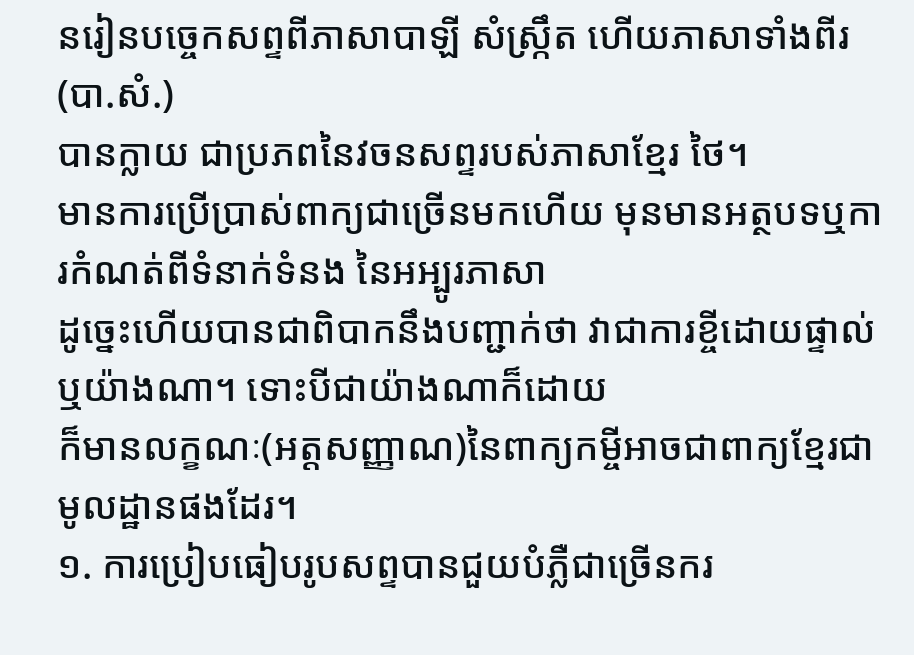នរៀនបច្ចេកសព្ទពីភាសាបាឡី សំស្ក្រឹត ហើយភាសាទាំងពីរ(បា.សំ.)
បានក្លាយ ជាប្រភពនៃវចនសព្ទរបស់ភាសាខ្មែរ ថៃ។
មានការប្រើប្រាស់ពាក្យជាច្រើនមកហើយ មុនមានអត្ថបទឬការកំណត់ពីទំនាក់ទំនង នៃអអ្បូរភាសា
ដូច្នេះហើយបានជាពិបាកនឹងបញ្ជាក់ថា វាជាការខ្ចីដោយផ្ទាល់ឬយ៉ាងណា។ ទោះបីជាយ៉ាងណាក៏ដោយ
ក៏មានលក្ខណៈ(អត្តសញ្ញាណ)នៃពាក្យកម្ចីអាចជាពាក្យខ្មែរជា មូលដ្ឋានផងដែរ។
១. ការប្រៀបធៀបរូបសព្ទបានជួយបំភ្លឺជាច្រើនករ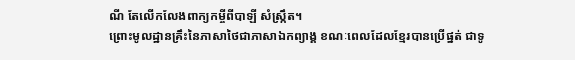ណី តែលើកលែងពាក្យកម្ចីពីបាឡី សំស្ក្រឹត។
ព្រោះមូលដ្ឋានគ្រឹះនៃភាសាថៃជាភាសាឯកព្យាង្គ ខណៈពេលដែលខ្មែរបានប្រើផ្នត់ ជាទូ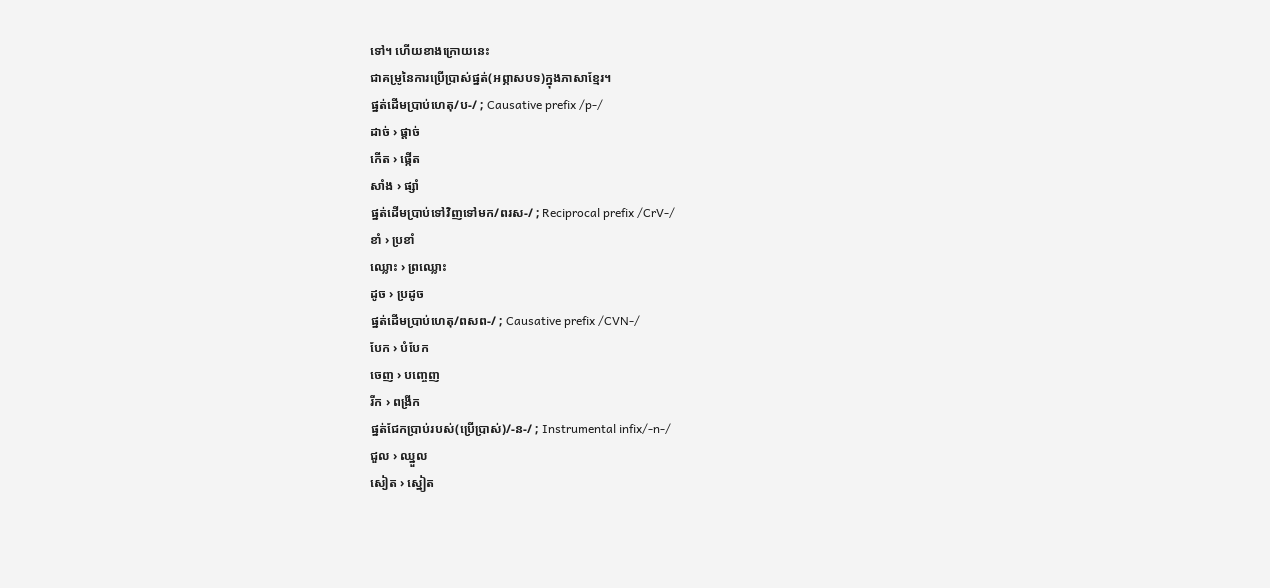ទៅ។ ហើយខាងក្រោយនេះ
ជាគម្រូនៃការប្រើប្រាស់ផ្នត់(អព្ភាសបទ)ក្នុងភាសាខ្មែរ។
ផ្នត់ដើមប្រាប់ហេតុ/ប-/ ; Causative prefix /p-/
ដាច់ › ផ្ដាច់
កើត › ផ្កើត
សាំង › ផ្សាំ
ផ្នត់ដើមប្រាប់ទៅវិញទៅមក/ពរស-/ ; Reciprocal prefix /CrV-/
ខាំ › ប្រខាំ
ឈ្លោះ › ព្រឈ្លោះ
ដូច › ប្រដូច
ផ្នត់ដើមប្រាប់ហេតុ/ពសព-/ ; Causative prefix /CVN-/
បែក › បំបែក
ចេញ › បញ្ចេញ
រីក › ពង្រីក
ផ្នត់ជែកប្រាប់របស់(ប្រើប្រាស់)/-ន-/ ; Instrumental infix/-n-/
ជួល › ឈ្នួល
សៀត › ស្នៀត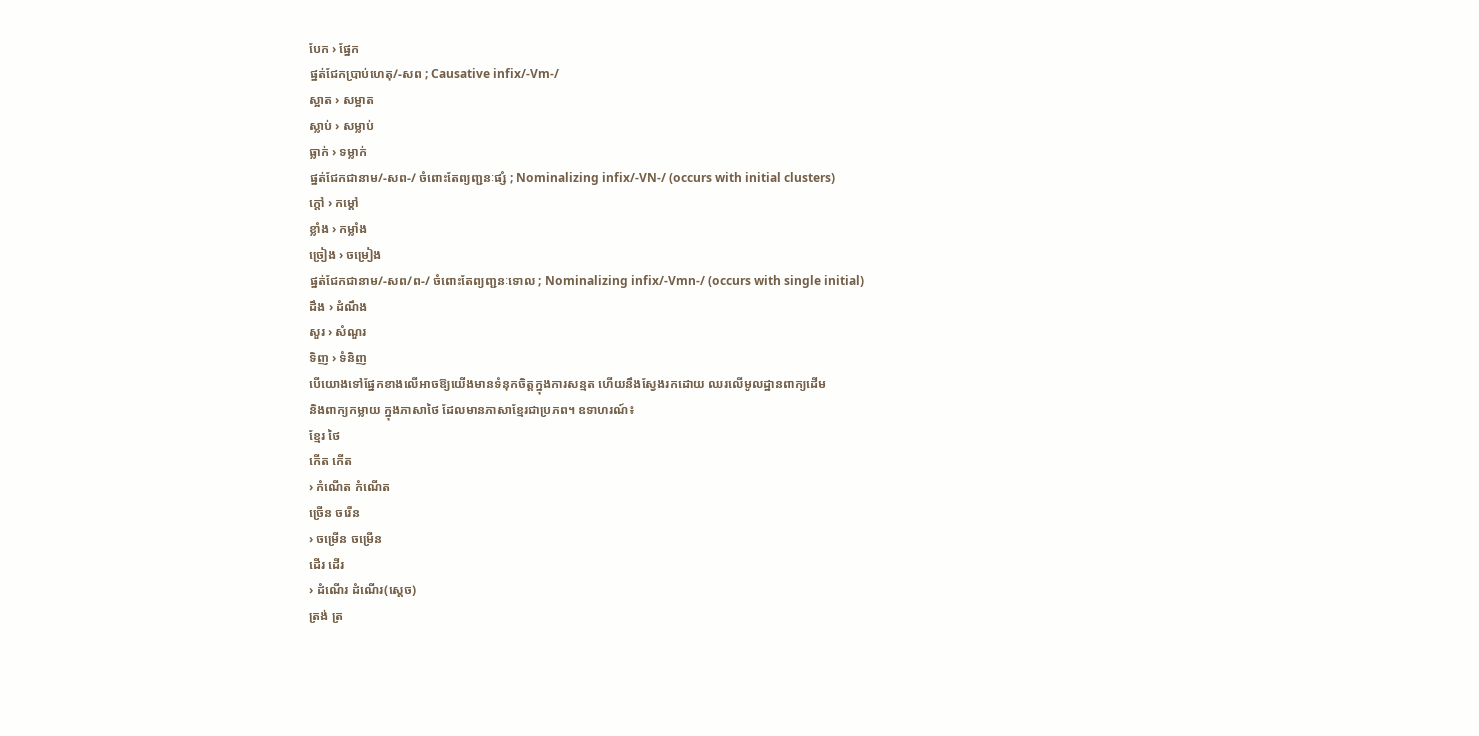បែក › ផ្នែក
ផ្នត់ជែកប្រាប់ហេតុ/-សព ; Causative infix/-Vm-/
ស្អាត › សម្អាត
ស្លាប់ › សម្លាប់
ធ្លាក់ › ទម្លាក់
ផ្នត់ជែកជានាម/-សព-/ ចំពោះតែព្យញ្ជនៈផ្សំ ; Nominalizing infix/-VN-/ (occurs with initial clusters)
ក្ដៅ › កម្ដៅ
ខ្លាំង › កម្លាំង
ច្រៀង › ចម្រៀង
ផ្នត់ជែកជានាម/-សព/ព-/ ចំពោះតែព្យញ្ជនៈទោល ; Nominalizing infix/-Vmn-/ (occurs with single initial)
ដឹង › ដំណឹង
សួរ › សំណួរ
ទិញ › ទំនិញ
បើយោងទៅផ្នែកខាងលើអាចឱ្យយើងមានទំនុកចិត្តក្នុងការសន្មត ហើយនឹងស្វែងរកដោយ ឈរលើមូលដ្ឋានពាក្យដើម
និងពាក្យកម្លាយ ក្នុងភាសាថៃ ដែលមានភាសាខ្មែរជាប្រភព។ ឧទាហរណ៍៖
ខ្មែរ ថៃ
កើត កើត
› កំណើត កំណើត
ច្រើន ចរើន
› ចម្រើន ចម្រើន
ដើរ ដើរ
› ដំណើរ ដំណើរ(ស្ដេច)
ត្រង់ ត្រ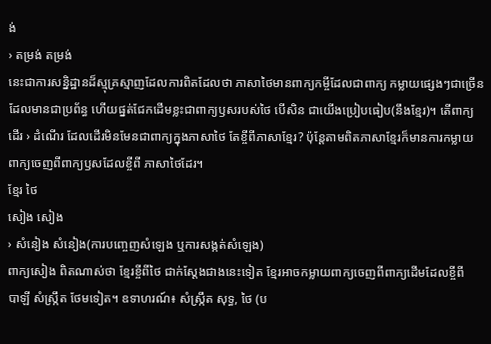ង់
› តម្រង់ តម្រង់
នេះជាការសន្និដ្ឋានដ៏ស្មុគ្រស្មាញដែលការពិតដែលថា ភាសាថៃមានពាក្យកម្ចីដែលជាពាក្យ កម្លាយផ្សេងៗជាច្រើន
ដែលមានជាប្រព័ន្ធ ហើយផ្នត់ជែកដើមខ្លះជាពាក្យឫសរបស់ថៃ បើសិន ជាយើងប្រៀបធៀប(នឹងខ្មែរ)។ តើពាក្យ
ដើរ › ដំណើរ ដែលដើរមិនមែនជាពាក្យក្នុងភាសាថៃ តែខ្ចីពីភាសាខ្មែរ? ប៉ុន្តែតាមពិតភាសាខ្មែរក៏មានការកម្លាយ
ពាក្យចេញពីពាក្យឫសដែលខ្ចីពី ភាសាថៃដែរ។
ខ្មែរ ថៃ
សៀង សៀង
› សំនៀង សំនៀង(ការបញ្ចេញសំឡេង ឬការសង្កត់សំឡេង)
ពាក្យសៀង ពិតណាស់ថា ខ្មែរខ្ចីពីថៃ ជាក់ស្ដែងជាងនេះទៀត ខ្មែរអាចកម្លាយពាក្យចេញពីពាក្យដើមដែលខ្ចីពី
បាឡី សំស្ក្រឹត ថែមទៀត។ ឧទាហរណ៍៖ សំស្ក្រឹត សុទ្ធ, ថៃ (ប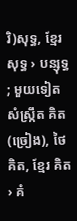រិ)សុទ្ធ, ខ្មែរ សុទ្ធ › បន្សុទ្ធ ; មួយទៀត សំស្ក្រឹត គិត
(ច្រៀង), ថៃ គិត, ខ្មែរ គិត › គំ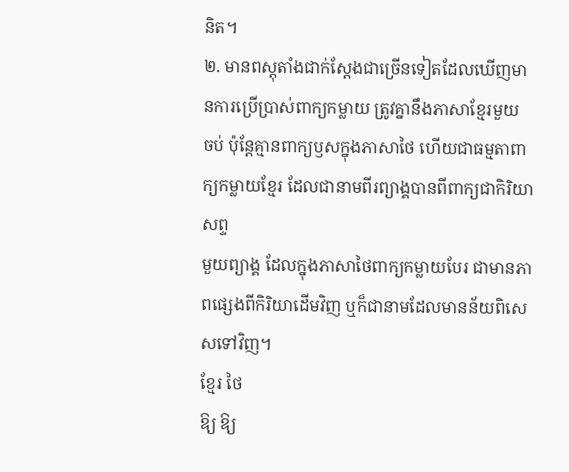និត។
២. មានពស្តុតាំងជាក់ស្ដែងជាច្រើនទៀតដែលឃើញមានការប្រើប្រាស់ពាក្យកម្លាយ ត្រូវគ្នានឹងភាសាខ្មែរមួយ
ចប់ ប៉ុន្តែគ្មានពាក្យឫសក្នុងភាសាថៃ ហើយជាធម្មតាពាក្យកម្លាយខ្មែរ ដែលជានាមពីរព្យាង្គបានពីពាក្យជាកិរិយាសព្ទ
មួយព្យាង្គ ដែលក្នុងភាសាថៃពាក្យកម្លាយបែរ ជាមានភាពផ្សេងពីកិរិយាដើមវិញ ឬក៏ជានាមដែលមានន័យពិសេសទៅវិញ។
ខ្មែរ ថៃ
ឱ្យ ឱ្យ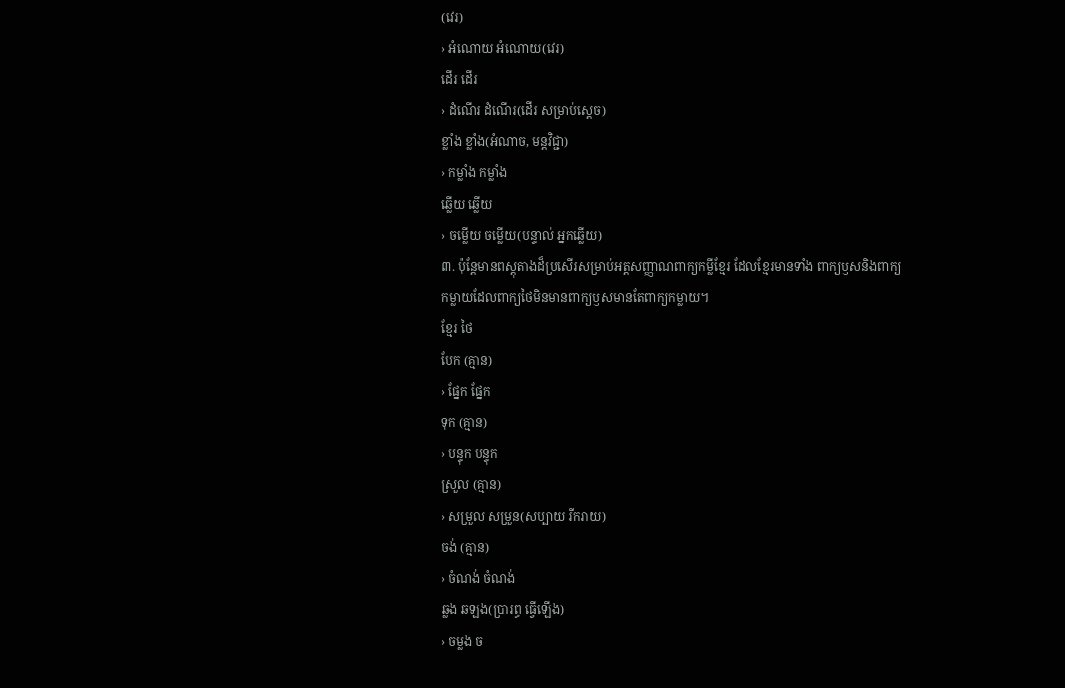(វេរ)
› អំណោយ អំណោយ(វេរ)
ដើរ ដើរ
› ដំណើរ ដំណើរ(ដើរ សម្រាប់ស្ដេច)
ខ្លាំង ខ្លាំង(អំណាច, មន្តវិជ្ជា)
› កម្លាំង កម្លាំង
ឆ្លើយ ឆ្លើយ
› ចម្លើយ ចម្លើយ(បន្ទាល់ អ្នកឆ្លើយ)
៣. ប៉ុន្តែមានពស្តុតាងដ៏ប្រសើរសម្រាប់អត្តសញ្ញាណពាក្យកម្លីខ្មែរ ដែលខ្មែរមានទាំង ពាក្យឫសនិងពាក្យ
កម្លាយដែលពាក្យថៃមិនមានពាក្យឫសមានតែពាក្យកម្លាយ។
ខ្មែរ ថៃ
បែក (គ្មាន)
› ផ្នែក ផ្នែក
ទុក (គ្មាន)
› បន្ទុក បន្ទុក
ស្រួល (គ្មាន)
› សម្រួល សម្រួន(សប្បាយ រីករាយ)
ចង់ (គ្មាន)
› ចំណង់ ចំណង់
ឆ្លង ឆឡង(ប្រារព្ធ ធ្វើឡើង)
› ចម្លង ច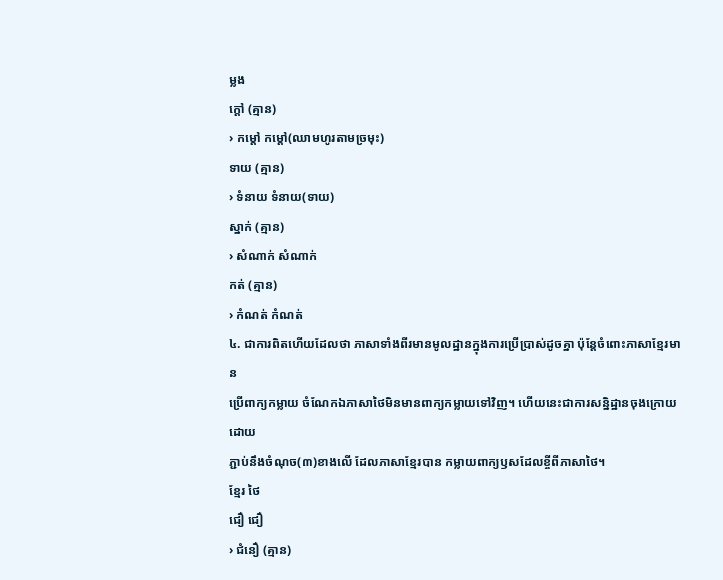ម្លង
ក្ដៅ (គ្មាន)
› កម្ដៅ កម្ដៅ(ឈាមហូរតាមច្រមុះ)
ទាយ (គ្មាន)
› ទំនាយ ទំនាយ(ទាយ)
ស្នាក់ (គ្មាន)
› សំណាក់ សំណាក់
កត់ (គ្មាន)
› កំណត់ កំណត់
៤. ជាការពិតហើយដែលថា ភាសាទាំងពីរមានមូលដ្ឋានក្នុងការប្រើប្រាស់ដូចគ្នា ប៉ុន្តែចំពោះភាសាខ្មែរមាន
ប្រើពាក្យកម្លាយ ចំណែកឯភាសាថៃមិនមានពាក្យកម្លាយទៅវិញ។ ហើយនេះជាការសន្និដ្ឋានចុងក្រោយដោយ
ភ្ជាប់នឹងចំណុច(៣)ខាងលើ ដែលភាសាខ្មែរបាន កម្លាយពាក្យឫសដែលខ្ចីពីភាសាថៃ។
ខ្មែរ ថៃ
ជឿ ជឿ
› ជំនឿ (គ្មាន)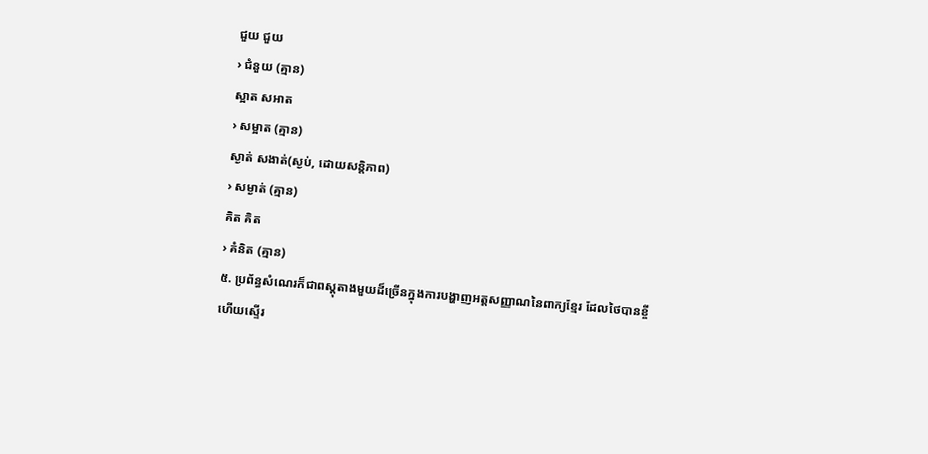ជួយ ជួយ
› ជំនួយ (គ្មាន)
ស្អាត សអាត
› សម្អាត (គ្មាន)
ស្ងាត់ សងាត់(ស្ងប់, ដោយសន្តិភាព)
› សម្ងាត់ (គ្មាន)
គិត គិត
› គំនិត (គ្មាន)
៥. ប្រព័ន្ធសំណេរក៏ជាពស្តុតាងមួយដ៏ច្រើនក្នុងការបង្ហាញអត្តសញ្ញាណនៃពាក្យខ្មែរ ដែលថៃបានខ្ចី
ហើយស្ទើរ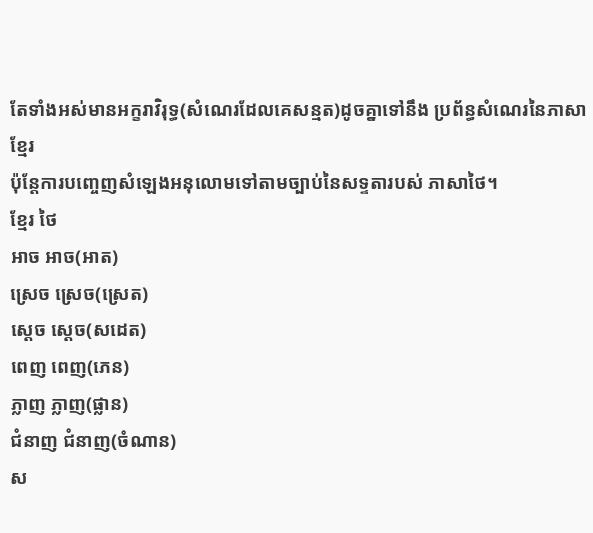តែទាំងអស់មានអក្ខរាវិរុទ្ធ(សំណេរដែលគេសន្មត)ដូចគ្នាទៅនឹង ប្រព័ន្ធសំណេរនៃភាសាខ្មែរ
ប៉ុន្តែការបញ្ចេញសំឡេងអនុលោមទៅតាមច្បាប់នៃសទ្ទតារបស់ ភាសាថៃ។
ខ្មែរ ថៃ
អាច អាច(អាត)
ស្រេច ស្រេច(ស្រេត)
ស្ដេច ស្ដេច(សដេត)
ពេញ ពេញ(ភេន)
ភ្លាញ ភ្លាញ(ផ្លាន)
ជំនាញ ជំនាញ(ចំណាន)
ស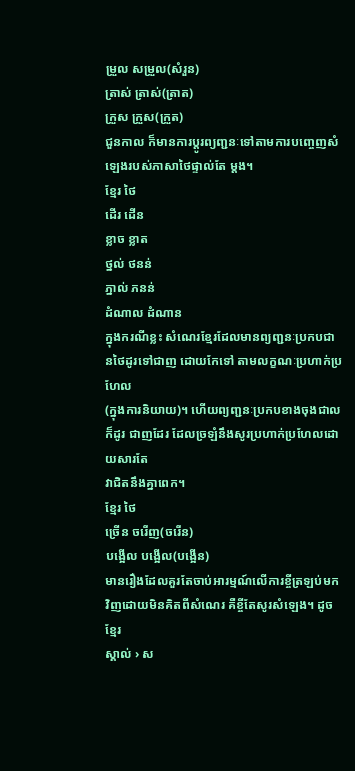ម្រួល សម្រួល(សំរួន)
ត្រាស់ ត្រាស់(ត្រាត)
ក្រួស ក្រួស(ក្រួត)
ជួនកាល ក៏មានការប្ដូរព្យញ្ជនៈទៅតាមការបញ្ចេញសំឡេងរបស់ភាសាថៃផ្ទាល់តែ ម្ដង។
ខ្មែរ ថៃ
ដើរ ដើន
ខ្លាច ខ្លាត
ថ្នល់ ថនន់
ភ្នាល់ ភនន់
ដំណាល ដំណាន
ក្នុងករណីខ្លះ សំណេរខ្មែរដែលមានព្យញ្ជនៈប្រកបជានថៃដូរទៅជាញ ដោយកែទៅ តាមលក្ខណៈប្រហាក់ប្រហែល
(ក្នុងការនិយាយ)។ ហើយព្យញ្ជនៈប្រកបខាងចុងជាលក៏ដូរ ជាញដែរ ដែលច្រឡំនឹងសូរប្រហាក់ប្រហែលដោយសារតែ
វាជិតនឹងគ្នាពេក។
ខ្មែរ ថៃ
ច្រើន ចរើញ(ចរើន)
បង្អើល បង្អើល(បង្អើន)
មានរឿងដែលគួរតែចាប់អារម្មណ៍លើការខ្ចីត្រឡប់មកវិញដោយមិនគិតពីសំណេរ គឺខ្ចីតែសូរសំឡេង។ ដូចខ្មែរ
ស្គាល់ › ស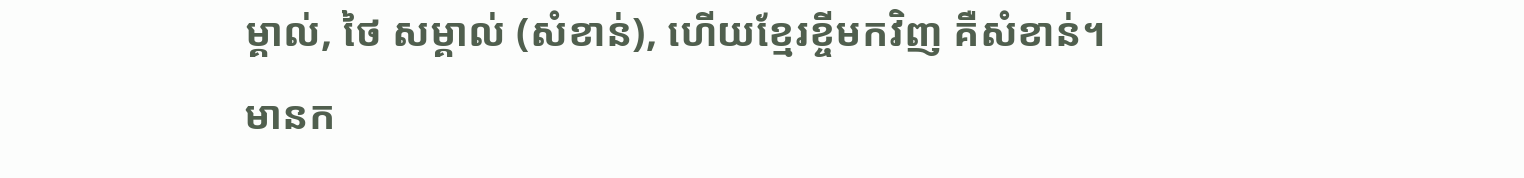ម្គាល់, ថៃ សម្គាល់ (សំខាន់), ហើយខ្មែរខ្ចីមកវិញ គឺសំខាន់។
មានក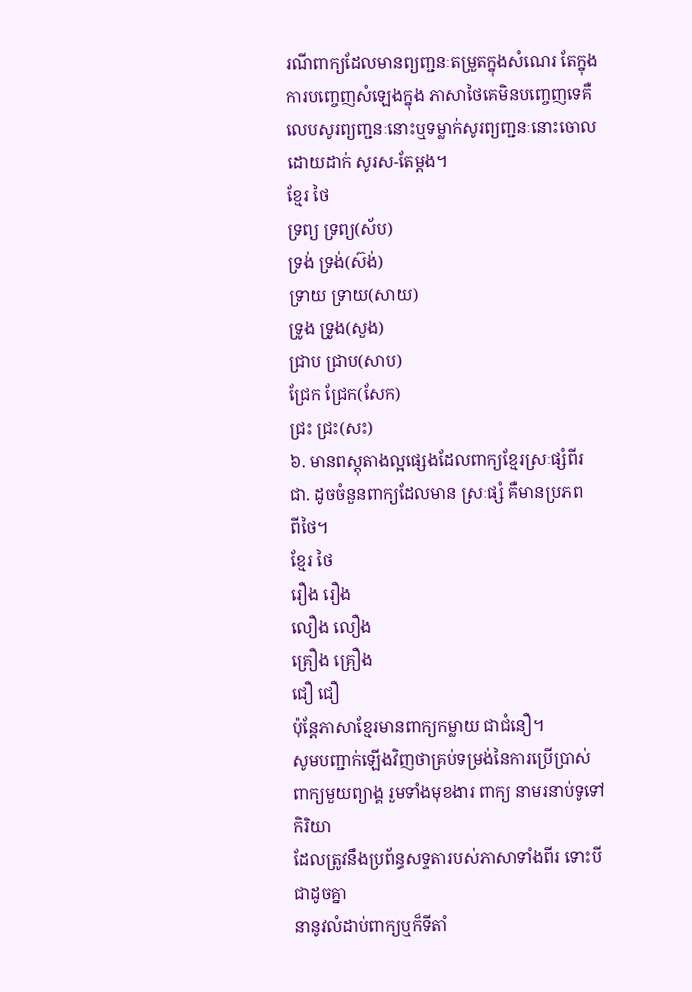រណីពាក្យដែលមានព្យញ្ជនៈតម្រួតក្នុងសំណេរ តែក្នុងការបញ្ចេញសំឡេងក្នុង ភាសាថៃគេមិនបញ្ចេញទេគឺ
លេបសូរព្យញ្ជនៈនោះឬទម្លាក់សូរព្យញ្ជនៈនោះចោល ដោយដាក់ សូរស-តែម្ដង។
ខ្មែរ ថៃ
ទ្រព្យ ទ្រព្យ(ស័ប)
ទ្រង់ ទ្រង់(ស៊ង់)
ទ្រាយ ទ្រាយ(សាយ)
ទ្រូង ទ្រូង(សួង)
ជ្រាប ជ្រាប(សាប)
ជ្រែក ជ្រែក(សែក)
ជ្រះ ជ្រះ(សះ)
៦. មានពស្តុតាងល្អផ្សេងដែលពាក្យខ្មែរស្រៈផ្សំពីរជា. ដូចចំនួនពាក្យដែលមាន ស្រៈផ្សំ គឺមានប្រភព
ពីថៃ។
ខ្មែរ ថៃ
រឿង រឿង
លឿង លឿង
គ្រឿង គ្រឿង
ជឿ ជឿ
ប៉ុន្តែភាសាខ្មែរមានពាក្យកម្លាយ ជាជំនឿ។
សូមបញ្ជាក់ឡើងវិញថាគ្រប់ទម្រង់នៃការប្រើប្រាស់ពាក្យមួយព្យាង្គ រួមទាំងមុខងារ ពាក្យ នាមរនាប់ទូទៅ កិរិយា
ដែលត្រូវនឹងប្រព័ន្ធសទ្ទតារបស់ភាសាទាំងពីរ ទោះបីជាដូចគ្នា
នានូវលំដាប់ពាក្យឬក៏ទីតាំ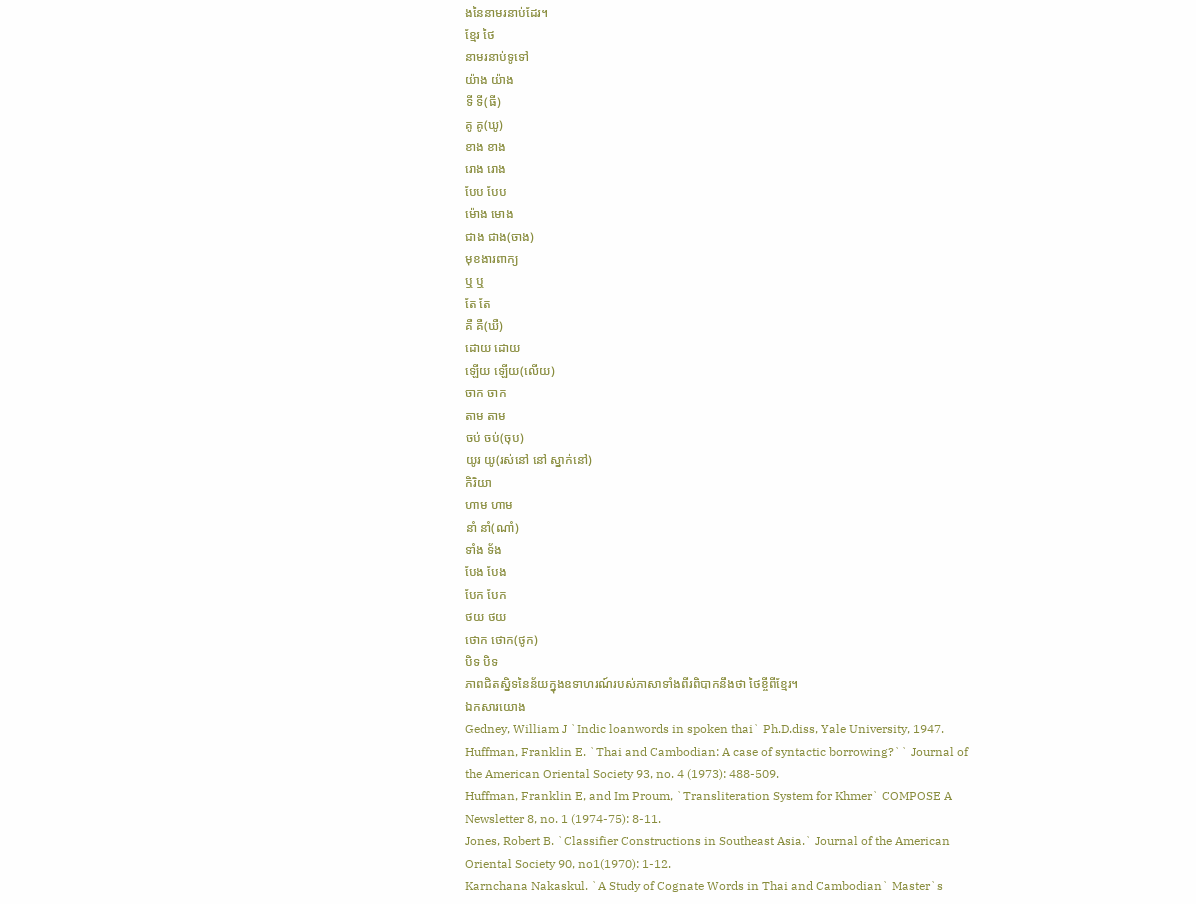ងនៃនាមរនាប់ដែរ។
ខ្មែរ ថៃ
នាមរនាប់ទូទៅ
យ៉ាង យ៉ាង
ទី ទី(ធី)
គូ គូ(ឃូ)
ខាង ខាង
រោង រោង
បែប បែប
ម៉ោង មោង
ជាង ជាង(ចាង)
មុខងារពាក្យ
ឬ ឬ
តែ តែ
គឺ គឺ(ឃឺ)
ដោយ ដោយ
ឡើយ ឡើយ(លើយ)
ចាក ចាក
តាម តាម
ចប់ ចប់(ចុប)
យូរ យូ(រស់នៅ នៅ ស្នាក់នៅ)
កិរិយា
ហាម ហាម
នាំ នាំ(ណាំ)
ទាំង ទ័ង
បែង បែង
បែក បែក
ថយ ថយ
ថោក ថោក(ថូក)
បិទ បិទ
ភាពជិតស្និទនៃន័យក្នុងឧទាហរណ៍របស់ភាសាទាំងពីរពិបាកនឹងថា ថៃខ្ចីពីខ្មែរ។
ឯកសារយោង
Gedney, William J `Indic loanwords in spoken thai` Ph.D.diss, Yale University, 1947.
Huffman, Franklin E. `Thai and Cambodian: A case of syntactic borrowing?`` Journal of the American Oriental Society 93, no. 4 (1973): 488-509.
Huffman, Franklin E, and Im Proum, `Transliteration System for Khmer` COMPOSE A Newsletter 8, no. 1 (1974-75): 8-11.
Jones, Robert B. `Classifier Constructions in Southeast Asia.` Journal of the American Oriental Society 90, no1(1970): 1-12.
Karnchana Nakaskul. `A Study of Cognate Words in Thai and Cambodian` Master`s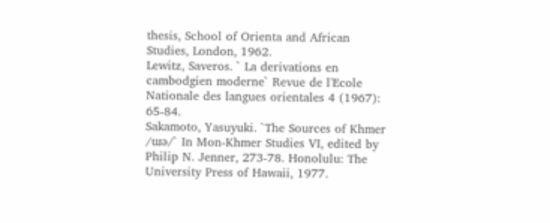thesis, School of Orienta and African Studies, London, 1962.
Lewitz, Saveros. ` La derivations en cambodgien moderne` Revue de l'Ecole Nationale des langues orientales 4 (1967): 65-84.
Sakamoto, Yasuyuki. `The Sources of Khmer /ɯə/` In Mon-Khmer Studies VI, edited by Philip N. Jenner, 273-78. Honolulu: The University Press of Hawaii, 1977.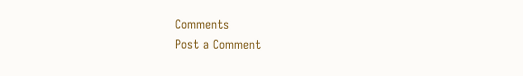Comments
Post a Comment